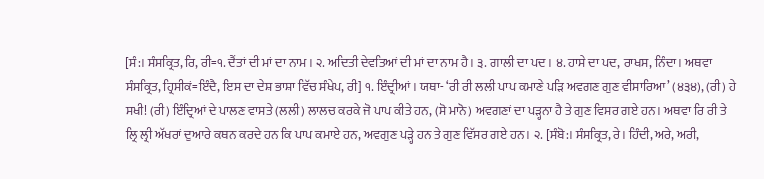[ਸੰ:। ਸੰਸਕ੍ਰਿਤ, ਰਿ, ਰੀ=੧. ਦੈਂਤਾਂ ਦੀ ਮਾਂ ਦਾ ਨਾਮ। ੨. ਅਦਿਤੀ ਦੇਵਤਿਆਂ ਦੀ ਮਾਂ ਦਾ ਨਾਮ ਹੈ। ੩. ਗਾਲੀ ਦਾ ਪਦ। ੪. ਹਾਸੇ ਦਾ ਪਦ, ਰਾਖਸ, ਨਿੰਦਾ। ਅਥਵਾ ਸੰਸਕ੍ਰਿਤ, ਹ੍ਰਿਸੀਕਂ=ਇੰਦੈ, ਇਸ ਦਾ ਦੇਸ਼ ਭਾਸ਼ਾ ਵਿੱਚ ਸੰਖੇਪ, ਰੀ] ੧. ਇੰਦ੍ਰੀਆਂ। ਯਥਾ- ‘ਰੀ ਰੀ ਲਲੀ ਪਾਪ ਕਮਾਣੇ ਪੜਿ ਅਵਗਣ ਗੁਣ ਵੀਸਾਰਿਆ’ (੪੩੪), (ਰੀ) ਹੇ ਸਖੀ! (ਰੀ) ਇੰਦ੍ਰਿਆਂ ਦੇ ਪਾਲਣ ਵਾਸਤੇ (ਲਲੀ) ਲਾਲਚ ਕਰਕੇ ਜੋ ਪਾਪ ਕੀਤੇ ਹਨ, (ਸੋ ਮਾਨੋ) ਅਵਗਣਾਂ ਦਾ ਪੜ੍ਹਨਾ ਹੈ ਤੇ ਗੁਣ ਵਿਸਰ ਗਏ ਹਨ। ਅਥਵਾ ਰਿ ਰੀ ਤੇ ਲ੍ਰਿ ਲ੍ਰੀ ਅੱਖਰਾਂ ਦੁਆਰੇ ਕਥਨ ਕਰਦੇ ਹਨ ਕਿ ਪਾਪ ਕਮਾਏ ਹਨ, ਅਵਗੁਣ ਪੜ੍ਹੇ ਹਨ ਤੇ ਗੁਣ ਵਿੱਸਰ ਗਏ ਹਨ। ੨. [ਸੰਬੋ:। ਸੰਸਕ੍ਰਿਤ, ਰੇ। ਹਿੰਦੀ, ਅਰੇ, ਅਰੀ,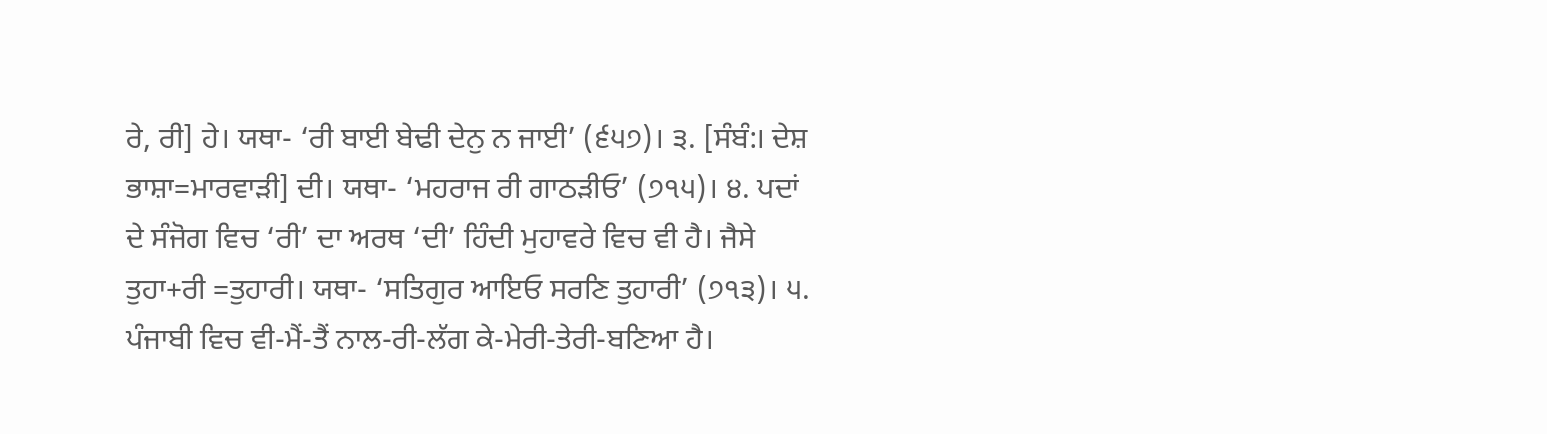ਰੇ, ਰੀ] ਹੇ। ਯਥਾ- ‘ਰੀ ਬਾਈ ਬੇਢੀ ਦੇਨੁ ਨ ਜਾਈ’ (੬੫੭)। ੩. [ਸੰਬੰ:। ਦੇਸ਼ ਭਾਸ਼ਾ=ਮਾਰਵਾੜੀ] ਦੀ। ਯਥਾ- ‘ਮਹਰਾਜ ਰੀ ਗਾਠੜੀਓ’ (੭੧੫)। ੪. ਪਦਾਂ ਦੇ ਸੰਜੋਗ ਵਿਚ ‘ਰੀ’ ਦਾ ਅਰਥ ‘ਦੀ’ ਹਿੰਦੀ ਮੁਹਾਵਰੇ ਵਿਚ ਵੀ ਹੈ। ਜੈਸੇ ਤੁਹਾ+ਰੀ =ਤੁਹਾਰੀ। ਯਥਾ- ‘ਸਤਿਗੁਰ ਆਇਓ ਸਰਣਿ ਤੁਹਾਰੀ’ (੭੧੩)। ੫. ਪੰਜਾਬੀ ਵਿਚ ਵੀ-ਮੈਂ-ਤੈਂ ਨਾਲ-ਰੀ-ਲੱਗ ਕੇ-ਮੇਰੀ-ਤੇਰੀ-ਬਣਿਆ ਹੈ।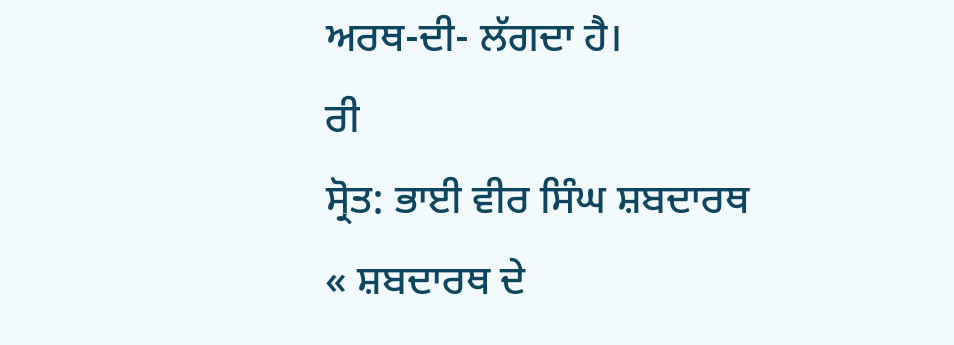ਅਰਥ-ਦੀ- ਲੱਗਦਾ ਹੈ।
ਰੀ
ਸ੍ਰੋਤ: ਭਾਈ ਵੀਰ ਸਿੰਘ ਸ਼ਬਦਾਰਥ
« ਸ਼ਬਦਾਰਥ ਦੇ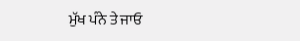ਮੁੱਖ ਪੰਨੇ ਤੇ ਜਾਓ